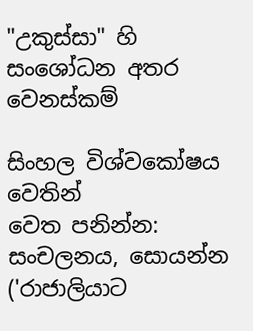"උකුස්සා" හි සංශෝධන අතර වෙනස්කම්

සිංහල විශ්වකෝෂය වෙතින්
වෙත පනින්න: සංචලනය, සොයන්න
('රාජාලියාට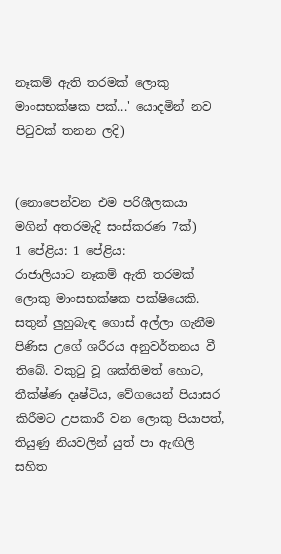නෑකම් ඇති තරමක් ලොකු මාංසභක්ෂක පක්...' යොදමින් නව පිටුවක් තනන ලදි)


(නොපෙන්වන එම පරිශීලකයා මගින් අතරමැදි සංස්කරණ 7ක්)
1 පේළිය: 1 පේළිය:
රාජාලියාට නෑකම් ඇති තරමක් ලොකු මාංසභක්ෂක පක්ෂියෙකි. සතුන් ලුහුබැඳ ගොස් අල්ලා ගැනීම පිණිස උගේ ශරීරය අනුවර්තනය වී තිබේ. වකුටු වූ ශක්තිමත් හොට, තීක්ෂ්ණ දෘෂ්ටිය, වේගයෙන් පියාසර කිරීමට උපකාරී වන ලොකු පියාපත්, තියුණු නියවලින් යුත් පා ඇඟිලි සහිත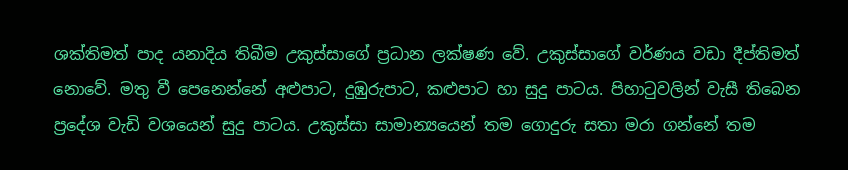ශක්තිමත් පාද යනාදිය තිබීම උකුස්සාගේ ප්‍රධාන ලක්ෂණ වේ. උකුස්සාගේ වර්ණය වඩා දීප්තිමත් නොවේ. මතු වී පෙනෙන්නේ අළුපාට, දුඹුරුපාට, කළුපාට හා සුදු පාටය. පිහාටුවලින් වැසී තිබෙන ප්‍රදේශ වැඩි වශයෙන් සුදු පාටය. උකුස්සා සාමාන්‍යයෙන් තම ගොදුරු සතා මරා ගන්නේ තම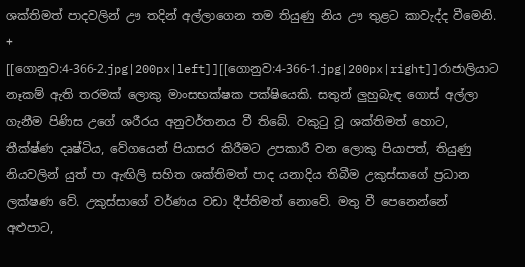ශක්තිමත් පාදවලින් ඌ තදින් අල්ලාගෙන තම තියුණු නිය ඌ තුළට කාවැද්ද වීමෙනි.
+
[[ගොනුව:4-366-2.jpg|200px|left]][[ගොනුව:4-366-1.jpg|200px|right]]රාජාලියාට නෑකම් ඇති තරමක් ලොකු මාංසභක්ෂක පක්ෂියෙකි. සතුන් ලුහුබැඳ ගොස් අල්ලා ගැනීම පිණිස උගේ ශරීරය අනුවර්තනය වී තිබේ. වකුටු වූ ශක්තිමත් හොට, තීක්ෂ්ණ දෘෂ්ටිය, වේගයෙන් පියාසර කිරීමට උපකාරී වන ලොකු පියාපත්, තියුණු නියවලින් යුත් පා ඇඟිලි සහිත ශක්තිමත් පාද යනාදිය තිබීම උකුස්සාගේ ප්‍රධාන ලක්ෂණ වේ. උකුස්සාගේ වර්ණය වඩා දීප්තිමත් නොවේ. මතු වී පෙනෙන්නේ අළුපාට,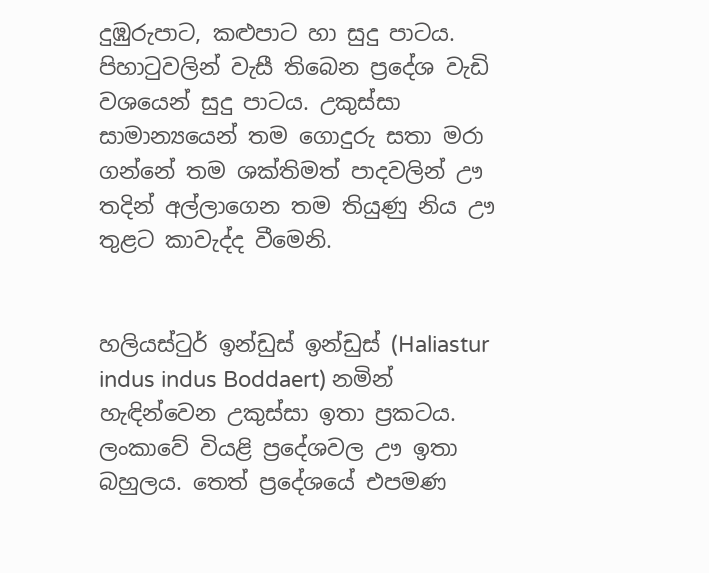දුඹුරුපාට, කළුපාට හා සුදු පාටය. පිහාටුවලින් වැසී තිබෙන ප්‍රදේශ වැඩි වශයෙන් සුදු පාටය. උකුස්සා සාමාන්‍යයෙන් තම ගොදුරු සතා මරා ගන්නේ තම ශක්තිමත් පාදවලින් ඌ තදින් අල්ලාගෙන තම තියුණු නිය ඌ තුළට කාවැද්ද වීමෙනි.


හලියස්ටුර් ඉන්ඩුස් ඉන්ඩුස් (Haliastur indus indus Boddaert) නමින් හැඳින්වෙන උකුස්සා ඉතා ප්‍රකටය. ලංකාවේ වියළි ප්‍රදේශවල ඌ ඉතා බහුලය. තෙත් ප්‍රදේශයේ එපමණ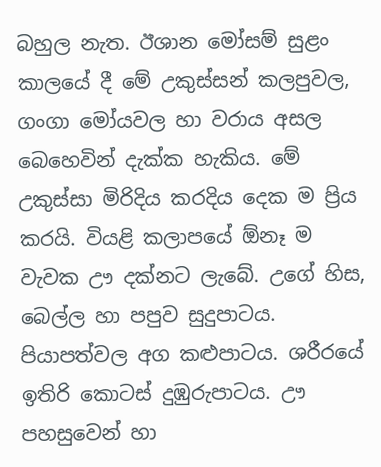බහුල නැත. ඊශාන මෝසම් සුළං කාලයේ දී මේ උකුස්සන් කලපුවල, ගංගා මෝයවල හා වරාය අසල බෙහෙවින් දැක්ක හැකිය. මේ උකුස්සා මිරිදිය කරදිය දෙක ම ප්‍රිය කරයි. වියළි කලාපයේ ඕනෑ ම වැවක ඌ දක්නට ලැබේ. උගේ හිස, බෙල්ල හා පපුව සුදුපාටය. පියාපත්වල අග කළුපාටය. ශරීරයේ ඉතිරි කොටස් දුඹුරුපාටය. ඌ පහසුවෙන් හා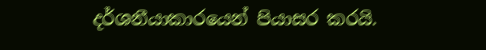දර්ශනීයාකාරයෙන් පියාසර කරයි.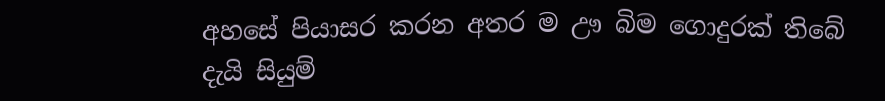අහසේ පියාසර කරන අතර ම ඌ බිම ගොදුරක් තිබේ දැයි සියුම්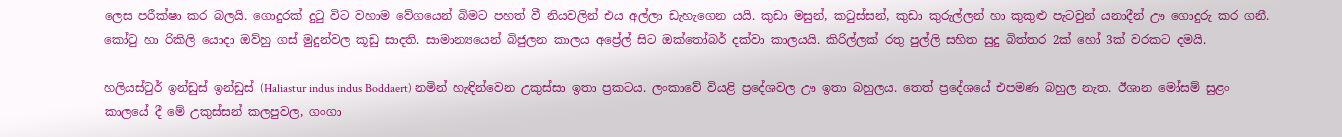ලෙස පරීක්ෂා කර බලයි. ගොදුරක් දුටු විට වහාම වේගයෙන් බිමට පහත් වී නියවලින් එය අල්ලා ඩැහැගෙන යයි. කුඩා මසුන්, කටුස්සන්, කුඩා කුරුල්ලන් හා කුකුළු පැටවුන් යනාදීන් ඌ ගොදුරු කර ගනී. කෝටු හා රිකිලි යොදා ඔව්හු ගස් මුදුන්වල කූඩු සාදති. සාමාන්‍යයෙන් බිජුලන කාලය අප්‍රේල් සිට ඔක්තෝබර් දක්වා කාලයයි. කිරිල්ලක් රතු පුල්ලි සහිත සුදු බිත්තර 2ක් හෝ 3ක් වරකට දමයි.

හලියස්ටුර් ඉන්ඩුස් ඉන්ඩුස් (Haliastur indus indus Boddaert) නමින් හැඳින්වෙන උකුස්සා ඉතා ප්‍රකටය. ලංකාවේ වියළි ප්‍රදේශවල ඌ ඉතා බහුලය. තෙත් ප්‍රදේශයේ එපමණ බහුල නැත. ඊශාන මෝසම් සුළං කාලයේ දී මේ උකුස්සන් කලපුවල, ගංගා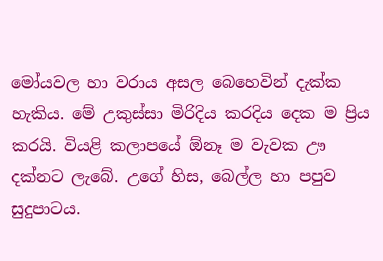මෝයවල හා වරාය අසල බෙහෙවින් දැක්ක හැකිය. මේ උකුස්සා මිරිදිය කරදිය දෙක ම ප්‍රිය කරයි. වියළි කලාපයේ ඕනෑ ම වැවක ඌ දක්නට ලැබේ. උගේ හිස, බෙල්ල හා පපුව සුදුපාටය.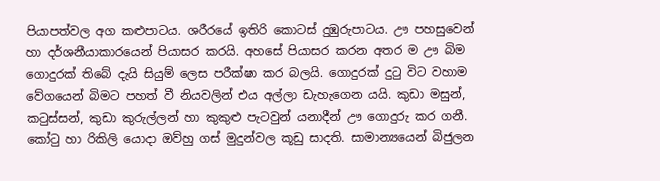පියාපත්වල අග කළුපාටය. ශරීරයේ ඉතිරි කොටස් දුඹුරුපාටය. ඌ පහසුවෙන් හා දර්ශනීයාකාරයෙන් පියාසර කරයි. අහසේ පියාසර කරන අතර ම ඌ බිම ගොදුරක් තිබේ දැයි සියුම් ලෙස පරීක්ෂා කර බලයි. ගොදුරක් දුටු විට වහාම වේගයෙන් බිමට පහත් වී නියවලින් එය අල්ලා ඩැහැගෙන යයි. කුඩා මසුන්, කටුස්සන්, කුඩා කුරුල්ලන් හා කුකුළු පැටවුන් යනාදීන් ඌ ගොදුරු කර ගනී. කෝටු හා රිකිලි යොදා ඔව්හු ගස් මුදුන්වල කූඩු සාදති. සාමාන්‍යයෙන් බිජුලන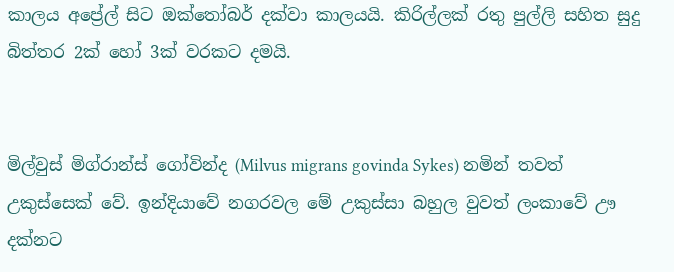කාලය අප්‍රේල් සිට ඔක්තෝබර් දක්වා කාලයයි. කිරිල්ලක් රතු පුල්ලි සහිත සුදු බිත්තර 2ක් හෝ 3ක් වරකට දමයි.


මිල්වුස් මිග්රාන්ස් ගෝවින්ද (Milvus migrans govinda Sykes) නමින් තවත් උකුස්සෙක් වේ. ඉන්දියාවේ නගරවල මේ උකුස්සා බහුල වුවත් ලංකාවේ ඌ දක්නට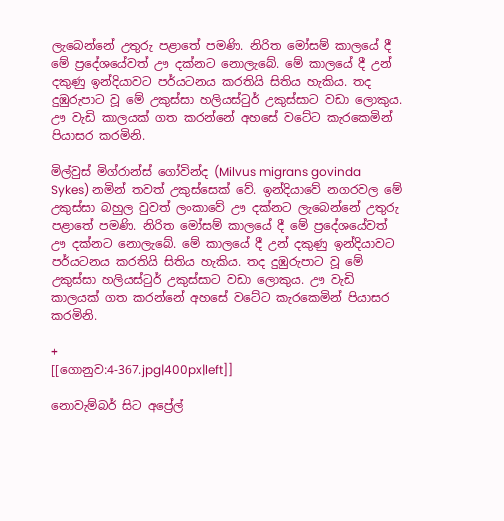ලැබෙන්නේ උතුරු පළාතේ පමණි. නිරිත මෝසම් කාලයේ දී මේ ප්‍රදේශයේවත් ඌ දක්නට නොලැබේ. මේ කාලයේ දී උන් දකුණු ඉන්දියාවට පර්යටනය කරතියි සිතිය හැකිය. තද දුඹුරුපාට වූ මේ උකුස්සා හලියස්ටුර් උකුස්සාට වඩා ලොකුය. ඌ වැඩි කාලයක් ගත කරන්නේ අහසේ වටේට කැරකෙමින් පියාසර කරමිනි.

මිල්වුස් මිග්රාන්ස් ගෝවින්ද (Milvus migrans govinda Sykes) නමින් තවත් උකුස්සෙක් වේ. ඉන්දියාවේ නගරවල මේ උකුස්සා බහුල වුවත් ලංකාවේ ඌ දක්නට ලැබෙන්නේ උතුරු පළාතේ පමණි. නිරිත මෝසම් කාලයේ දී මේ ප්‍රදේශයේවත් ඌ දක්නට නොලැබේ. මේ කාලයේ දී උන් දකුණු ඉන්දියාවට පර්යටනය කරතියි සිතිය හැකිය. තද දුඹුරුපාට වූ මේ උකුස්සා හලියස්ටුර් උකුස්සාට වඩා ලොකුය. ඌ වැඩි කාලයක් ගත කරන්නේ අහසේ වටේට කැරකෙමින් පියාසර කරමිනි.

+
[[ගොනුව:4-367.jpg|400px|left]]

නොවැම්බර් සිට අප්‍රේල්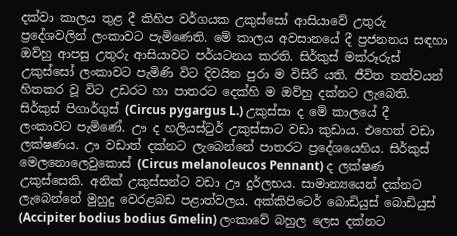දක්වා කාලය තුළ දී කිහිප වර්ගයක උකුස්සෝ ආසියාවේ උතුරු ප්‍රදේශවලින් ලංකාවට පැමිණෙති. මේ කාලය අවසානයේ දී ප්‍රජනනය සඳහා ඔව්හු ආපසු උතුරු ආසියාවට පර්යටනය කරති. සිර්කුස් මක්රූරුස්  උකුස්සෝ ලංකාවට පැමිණි විට දිවයින පුරා ම විසිරී යති. ජීවිත තත්වයන් හිතකර වූ විට උඩරට හා පාතරට දෙක්හි ම ඔව්හු දක්නට ලැබෙති. සිර්කුස් පිගාර්ගුස් (Circus pygargus L.) උකුස්සා ද මේ කාලයේ දී ලංකාවට පැමිණේ. ඌ ද හලියස්ටුර් උකුස්සාට වඩා කුඩාය. එහෙත් වඩා ලක්ෂණය. ඌ වඩාත් දක්නට ලැබෙන්නේ පාතරට ප්‍රදේශයෙහිය. සිර්කුස් මෙලනොලෙවුකොස් (Circus melanoleucos Pennant) ද ලක්ෂණ උකුස්සෙකි. අනික් උකුස්සන්ට වඩා ඌ දුර්ලභය. සාමාන්‍යයෙන් දක්නට ලැබෙන්නේ මුහුදු වෙරළබඩ පළාත්වලය. අක්කිපිටෙර් බොඩියුස් බොඩියුස් (Accipiter bodius bodius Gmelin) ලංකාවේ බහුල ලෙස දක්නට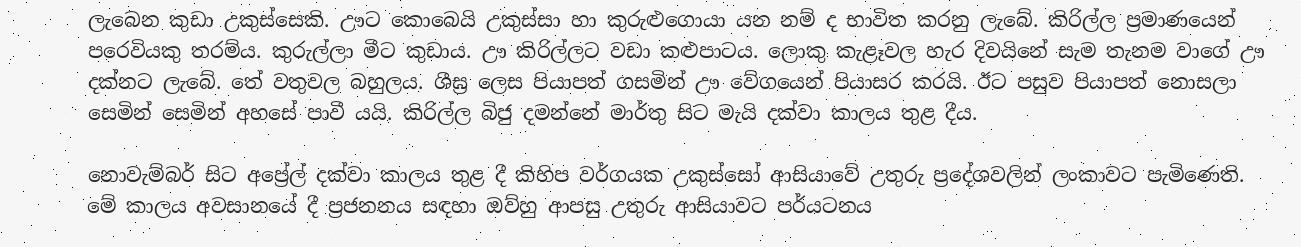ලැබෙන කුඩා උකුස්සෙකි. ඌට කොබෙයි උකුස්සා හා කුරුළුගොයා යන නම් ද භාවිත කරනු ලැබේ. කිරිල්ල ප්‍රමාණයෙන් පරෙවියකු තරම්ය. කුරුල්ලා මීට කුඩාය. ඌ කිරිල්ලට වඩා කළුපාටය. ලොකු කැළෑවල හැර දිවයිනේ සැම තැනම වාගේ ඌ දක්නට ලැබේ. තේ වතුවල බහුලය. ශීඝ්‍ර ලෙස පියාපත් ගසමින් ඌ වේගයෙන් පියාසර කරයි. ඊට පසුව පියාපත් නොසලා සෙමින් සෙමින් අහසේ පාවී යයි. කිරිල්ල බිජු දමන්නේ මාර්තු සිට මැයි දක්වා කාලය තුළ දීය.

නොවැම්බර් සිට අප්‍රේල් දක්වා කාලය තුළ දී කිහිප වර්ගයක උකුස්සෝ ආසියාවේ උතුරු ප්‍රදේශවලින් ලංකාවට පැමිණෙති. මේ කාලය අවසානයේ දී ප්‍රජනනය සඳහා ඔව්හු ආපසු උතුරු ආසියාවට පර්යටනය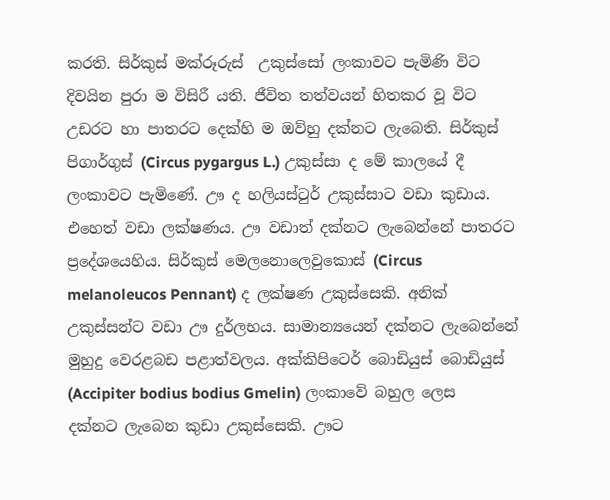කරති. සිර්කුස් මක්රූරුස්  උකුස්සෝ ලංකාවට පැමිණි විට දිවයින පුරා ම විසිරී යති. ජීවිත තත්වයන් හිතකර වූ විට උඩරට හා පාතරට දෙක්හි ම ඔව්හු දක්නට ලැබෙති. සිර්කුස් පිගාර්ගුස් (Circus pygargus L.) උකුස්සා ද මේ කාලයේ දී ලංකාවට පැමිණේ. ඌ ද හලියස්ටුර් උකුස්සාට වඩා කුඩාය. එහෙත් වඩා ලක්ෂණය. ඌ වඩාත් දක්නට ලැබෙන්නේ පාතරට ප්‍රදේශයෙහිය. සිර්කුස් මෙලනොලෙවුකොස් (Circus melanoleucos Pennant) ද ලක්ෂණ උකුස්සෙකි. අනික් උකුස්සන්ට වඩා ඌ දුර්ලභය. සාමාන්‍යයෙන් දක්නට ලැබෙන්නේ මුහුදු වෙරළබඩ පළාත්වලය. අක්කිපිටෙර් බොඩියුස් බොඩියුස් (Accipiter bodius bodius Gmelin) ලංකාවේ බහුල ලෙස දක්නට ලැබෙන කුඩා උකුස්සෙකි. ඌට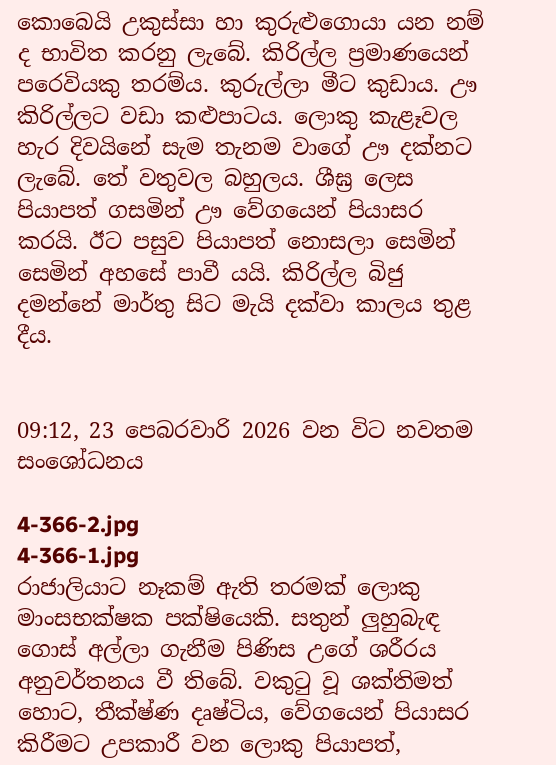කොබෙයි උකුස්සා හා කුරුළුගොයා යන නම් ද භාවිත කරනු ලැබේ. කිරිල්ල ප්‍රමාණයෙන් පරෙවියකු තරම්ය. කුරුල්ලා මීට කුඩාය. ඌ කිරිල්ලට වඩා කළුපාටය. ලොකු කැළෑවල හැර දිවයිනේ සැම තැනම වාගේ ඌ දක්නට ලැබේ. තේ වතුවල බහුලය. ශීඝ්‍ර ලෙස පියාපත් ගසමින් ඌ වේගයෙන් පියාසර කරයි. ඊට පසුව පියාපත් නොසලා සෙමින් සෙමින් අහසේ පාවී යයි. කිරිල්ල බිජු දමන්නේ මාර්තු සිට මැයි දක්වා කාලය තුළ දීය.


09:12, 23 පෙබරවාරි 2026 වන විට නවතම සංශෝධනය

4-366-2.jpg
4-366-1.jpg
රාජාලියාට නෑකම් ඇති තරමක් ලොකු මාංසභක්ෂක පක්ෂියෙකි. සතුන් ලුහුබැඳ ගොස් අල්ලා ගැනීම පිණිස උගේ ශරීරය අනුවර්තනය වී තිබේ. වකුටු වූ ශක්තිමත් හොට, තීක්ෂ්ණ දෘෂ්ටිය, වේගයෙන් පියාසර කිරීමට උපකාරී වන ලොකු පියාපත්,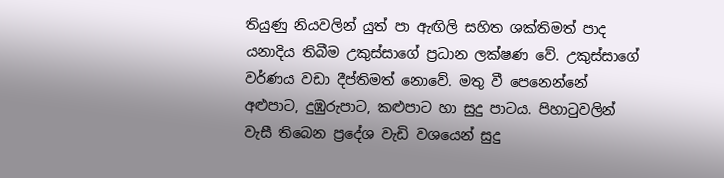තියුණු නියවලින් යුත් පා ඇඟිලි සහිත ශක්තිමත් පාද යනාදිය තිබීම උකුස්සාගේ ප්‍රධාන ලක්ෂණ වේ. උකුස්සාගේ වර්ණය වඩා දීප්තිමත් නොවේ. මතු වී පෙනෙන්නේ අළුපාට, දුඹුරුපාට, කළුපාට හා සුදු පාටය. පිහාටුවලින් වැසී තිබෙන ප්‍රදේශ වැඩි වශයෙන් සුදු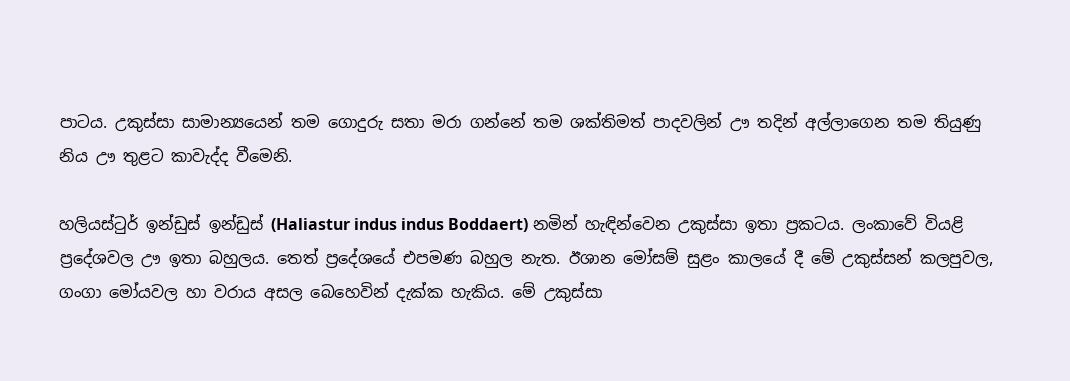පාටය. උකුස්සා සාමාන්‍යයෙන් තම ගොදුරු සතා මරා ගන්නේ තම ශක්තිමත් පාදවලින් ඌ තදින් අල්ලාගෙන තම තියුණු නිය ඌ තුළට කාවැද්ද වීමෙනි.

හලියස්ටුර් ඉන්ඩුස් ඉන්ඩුස් (Haliastur indus indus Boddaert) නමින් හැඳින්වෙන උකුස්සා ඉතා ප්‍රකටය. ලංකාවේ වියළි ප්‍රදේශවල ඌ ඉතා බහුලය. තෙත් ප්‍රදේශයේ එපමණ බහුල නැත. ඊශාන මෝසම් සුළං කාලයේ දී මේ උකුස්සන් කලපුවල, ගංගා මෝයවල හා වරාය අසල බෙහෙවින් දැක්ක හැකිය. මේ උකුස්සා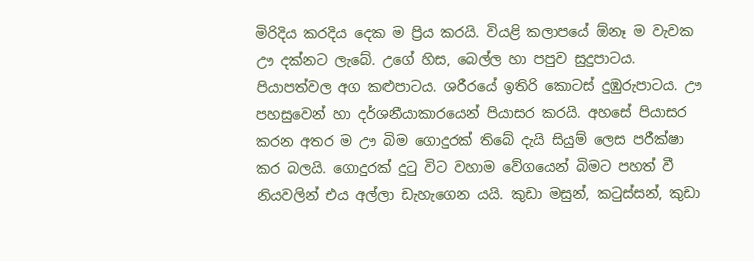මිරිදිය කරදිය දෙක ම ප්‍රිය කරයි. වියළි කලාපයේ ඕනෑ ම වැවක ඌ දක්නට ලැබේ. උගේ හිස, බෙල්ල හා පපුව සුදුපාටය. පියාපත්වල අග කළුපාටය. ශරීරයේ ඉතිරි කොටස් දුඹුරුපාටය. ඌ පහසුවෙන් හා දර්ශනීයාකාරයෙන් පියාසර කරයි. අහසේ පියාසර කරන අතර ම ඌ බිම ගොදුරක් තිබේ දැයි සියුම් ලෙස පරීක්ෂා කර බලයි. ගොදුරක් දුටු විට වහාම වේගයෙන් බිමට පහත් වී නියවලින් එය අල්ලා ඩැහැගෙන යයි. කුඩා මසුන්, කටුස්සන්, කුඩා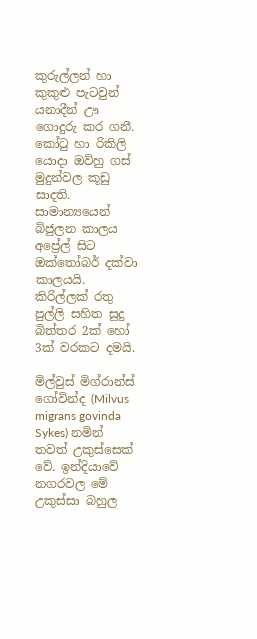කුරුල්ලන් හා කුකුළු පැටවුන් යනාදීන් ඌ ගොදුරු කර ගනී. කෝටු හා රිකිලි යොදා ඔව්හු ගස් මුදුන්වල කූඩු සාදති. සාමාන්‍යයෙන් බිජුලන කාලය අප්‍රේල් සිට ඔක්තෝබර් දක්වා කාලයයි. කිරිල්ලක් රතු පුල්ලි සහිත සුදු බිත්තර 2ක් හෝ 3ක් වරකට දමයි.

මිල්වුස් මිග්රාන්ස් ගෝවින්ද (Milvus migrans govinda Sykes) නමින් තවත් උකුස්සෙක් වේ. ඉන්දියාවේ නගරවල මේ උකුස්සා බහුල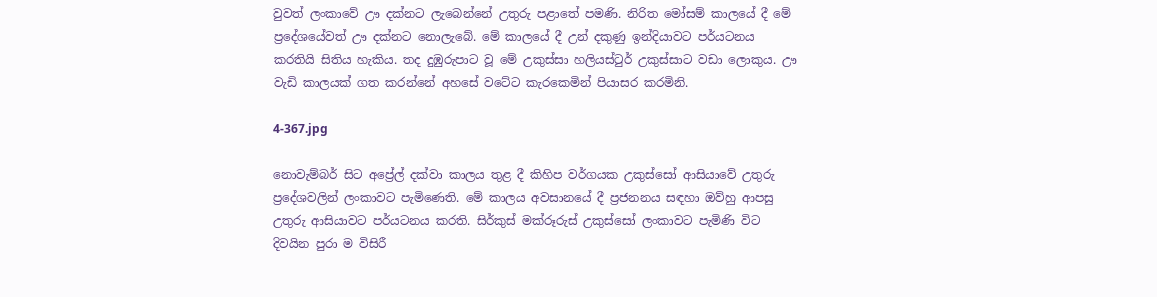වුවත් ලංකාවේ ඌ දක්නට ලැබෙන්නේ උතුරු පළාතේ පමණි. නිරිත මෝසම් කාලයේ දී මේ ප්‍රදේශයේවත් ඌ දක්නට නොලැබේ. මේ කාලයේ දී උන් දකුණු ඉන්දියාවට පර්යටනය කරතියි සිතිය හැකිය. තද දුඹුරුපාට වූ මේ උකුස්සා හලියස්ටුර් උකුස්සාට වඩා ලොකුය. ඌ වැඩි කාලයක් ගත කරන්නේ අහසේ වටේට කැරකෙමින් පියාසර කරමිනි.

4-367.jpg

නොවැම්බර් සිට අප්‍රේල් දක්වා කාලය තුළ දී කිහිප වර්ගයක උකුස්සෝ ආසියාවේ උතුරු ප්‍රදේශවලින් ලංකාවට පැමිණෙති. මේ කාලය අවසානයේ දී ප්‍රජනනය සඳහා ඔව්හු ආපසු උතුරු ආසියාවට පර්යටනය කරති. සිර්කුස් මක්රූරුස් උකුස්සෝ ලංකාවට පැමිණි විට දිවයින පුරා ම විසිරී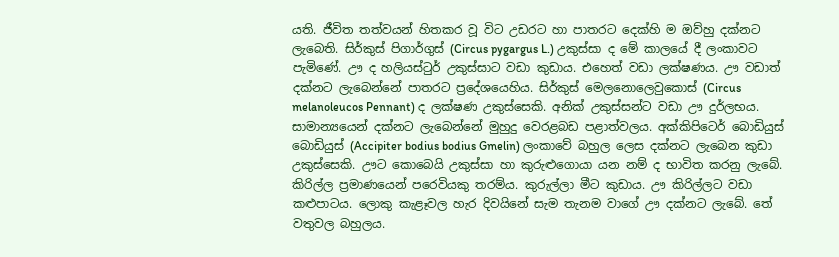යති. ජීවිත තත්වයන් හිතකර වූ විට උඩරට හා පාතරට දෙක්හි ම ඔව්හු දක්නට ලැබෙති. සිර්කුස් පිගාර්ගුස් (Circus pygargus L.) උකුස්සා ද මේ කාලයේ දී ලංකාවට පැමිණේ. ඌ ද හලියස්ටුර් උකුස්සාට වඩා කුඩාය. එහෙත් වඩා ලක්ෂණය. ඌ වඩාත් දක්නට ලැබෙන්නේ පාතරට ප්‍රදේශයෙහිය. සිර්කුස් මෙලනොලෙවුකොස් (Circus melanoleucos Pennant) ද ලක්ෂණ උකුස්සෙකි. අනික් උකුස්සන්ට වඩා ඌ දුර්ලභය. සාමාන්‍යයෙන් දක්නට ලැබෙන්නේ මුහුදු වෙරළබඩ පළාත්වලය. අක්කිපිටෙර් බොඩියුස් බොඩියුස් (Accipiter bodius bodius Gmelin) ලංකාවේ බහුල ලෙස දක්නට ලැබෙන කුඩා උකුස්සෙකි. ඌට කොබෙයි උකුස්සා හා කුරුළුගොයා යන නම් ද භාවිත කරනු ලැබේ. කිරිල්ල ප්‍රමාණයෙන් පරෙවියකු තරම්ය. කුරුල්ලා මීට කුඩාය. ඌ කිරිල්ලට වඩා කළුපාටය. ලොකු කැළෑවල හැර දිවයිනේ සැම තැනම වාගේ ඌ දක්නට ලැබේ. තේ වතුවල බහුලය.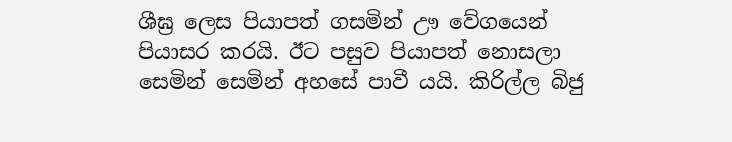ශීඝ්‍ර ලෙස පියාපත් ගසමින් ඌ වේගයෙන් පියාසර කරයි. ඊට පසුව පියාපත් නොසලා සෙමින් සෙමින් අහසේ පාවී යයි. කිරිල්ල බිජු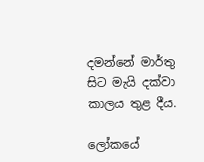දමන්නේ මාර්තු සිට මැයි දක්වා කාලය තුළ දීය.

ලෝකයේ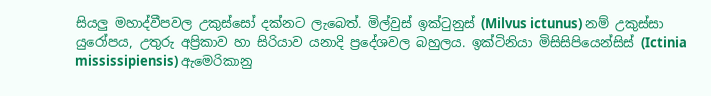සියලු මහාද්වීපවල උකුස්සෝ දක්නට ලැබෙත්. මිල්වුස් ඉක්ටුනුස් (Milvus ictunus) නම් උකුස්සා යුරෝපය, උතුරු අප්‍රිකාව හා සිරියාව යනාදි ප්‍රදේශවල බහුලය. ඉක්ටිනියා මිසිසිපියෙන්සිස් (Ictinia mississipiensis) ඇමෙරිකානු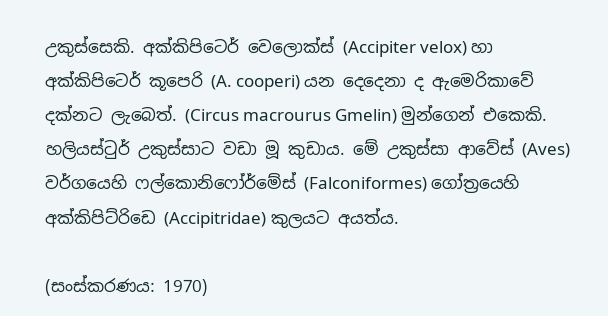උකුස්සෙකි. අක්කිපිටෙර් වෙලොක්ස් (Accipiter velox) හා අක්කිපිටෙර් කූපෙරි (A. cooperi) යන දෙදෙනා ද ඇමෙරිකාවේ දක්නට ලැබෙත්. (Circus macrourus Gmelin) මුන්ගෙන් එකෙකි. හලියස්ටුර් උකුස්සාට වඩා මූ කුඩාය. මේ උකුස්සා ආවේස් (Aves) වර්ගයෙහි ෆල්කොනිෆෝර්මේස් (Falconiformes) ගෝත්‍රයෙහි අක්කිපිට්රිඩෙ (Accipitridae) කුලයට අයත්ය.

(සංස්කරණය: 1970)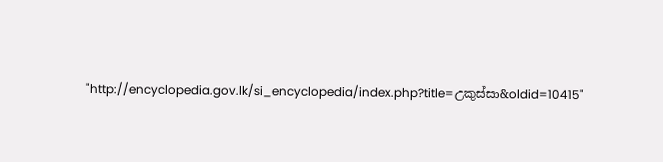"http://encyclopedia.gov.lk/si_encyclopedia/index.php?title=උකුස්සා&oldid=10415"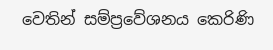වෙතින් සම්ප්‍රවේශනය කෙරිණි